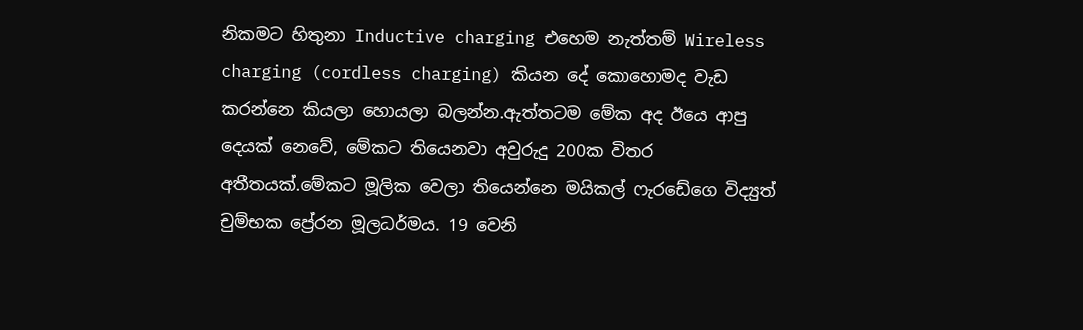නිකමට හිතුනා Inductive charging එහෙම නැත්තම් Wireless charging (cordless charging) කියන දේ කොහොමද වැඩ කරන්නෙ කියලා හොයලා බලන්න.ඇත්තටම මේක අද ඊයෙ ආපු දෙයක් නෙවේ, මේකට තියෙනවා අවුරුදු 200ක විතර අතීතයක්.මේකට මූලික වෙලා තියෙන්නෙ මයිකල් ෆැරඩේගෙ විද්‍යුත් චුම්භක ප්‍රේරන මූලධර්මය. 19 වෙනි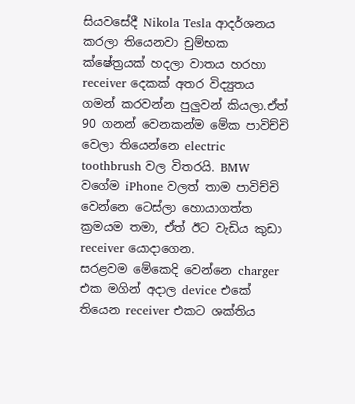සියවසේදී Nikola Tesla ආදර්ශනය කරලා තියෙනවා චුම්භක ක්ෂේත්‍රයක් හදලා වාතය හරහා receiver දෙකක් අතර විද්‍යුතය ගමන් කරවන්න පුලුවන් කියලා.ඒත් 90 ගනන් වෙනකන්ම මේක පාවිච්චි වෙලා තියෙන්නෙ electric toothbrush වල විතරයි. BMW වගේම iPhone වලත් තාම පාවිච්චි වෙන්නෙ ටෙස්ලා හොයාගත්ත ක්‍රමයම තමා, ඒත් ඊට වැඩිය කුඩා receiver යොදාගෙන.
සරළවම මේකෙදි වෙන්නෙ charger එක මගින් අදාල device එකේ තියෙන receiver එකට ශක්තිය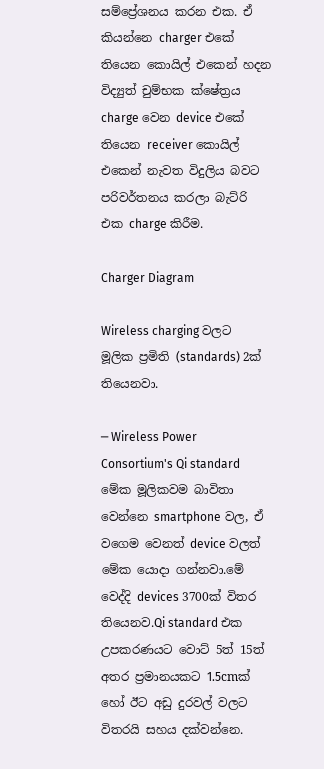සම්ප්‍රේශනය කරන එක. ඒ කියන්නෙ charger එකේ තියෙන කොයිල් එකෙන් හදන විද්‍යුත් චුම්භක ක්ෂේත්‍රය charge වෙන device එකේ තියෙන receiver කොයිල් එකෙන් නැවත විදුලිය බවට පරිවර්තනය කරලා බැට්රි එක charge කිරීම.

Charger Diagram

Wireless charging වලට මූලික ප්‍රමිති (standards) 2ක් තියෙනවා.

─ Wireless Power Consortium's Qi standard
මේක මූලිකවම බාවිතා වෙන්නෙ smartphone වල, ඒ වගෙම වෙනත් device වලත් මේක යොදා ගන්නවා.මේ වෙද්දි devices 3700ක් විතර තියෙනව.Qi standard එක උපකරණයට වොට් 5ත් 15ත් අතර ප්‍රමානයකට 1.5cmක් හෝ ඊට අඩු දුරවල් වලට විතරයි සහය දක්වන්නෙ.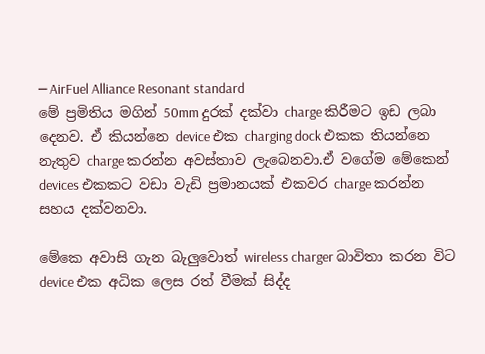─ AirFuel Alliance Resonant standard
මේ ප්‍රමිතිය මගින් 50mm දුරක් දක්වා charge කිරීමට ඉඩ ලබා දෙනව. ඒ කියන්නෙ device එක charging dock එකක තියන්නෙ නැතුව charge කරන්න අවස්තාව ලැබෙනවා.ඒ වගේම මේකෙන් devices එකකට වඩා වැඩි ප්‍රමානයක් එකවර charge කරන්න සහය දක්වනවා.

මේකෙ අවාසි ගැන බැලුවොත් wireless charger බාවිතා කරන විට device එක අධික ලෙස රත් වීමක් සිද්ද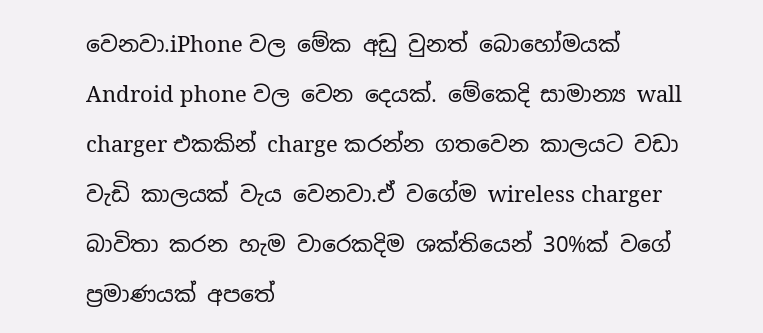වෙනවා.iPhone වල මේක අඩු වුනත් බොහෝමයක් Android phone වල වෙන දෙයක්. මේකෙදි සාමාන්‍ය wall charger එකකින් charge කරන්න ගතවෙන කාලයට වඩා වැඩි කාලයක් වැය වෙනවා.ඒ වගේම wireless charger බාවිතා කරන හැම වාරෙකදිම ශක්තියෙන් 30%ක් වගේ ප්‍රමාණයක් අපතේ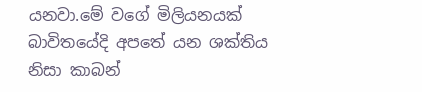යනවා.මේ වගේ මිලියනයක් බාවිතයේදි අපතේ යන ශක්තිය නිසා කාබන්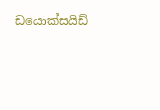ඩයොක්සයිඩ්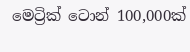මෙට්‍රික් ටොන් 100,000ක්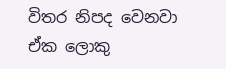විතර නිපද වෙනවා ඒක ලොකු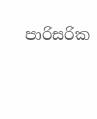පාරිසරික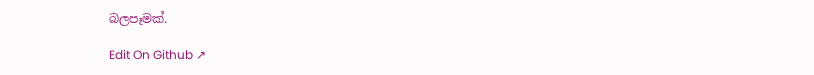බලපෑමක්.

Edit On Github ↗